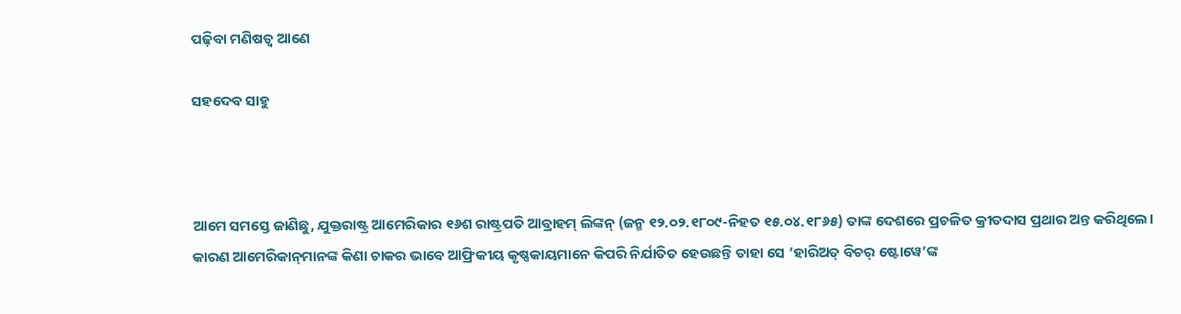ପଢ଼ିବା ମଣିଷତ୍ୱ ଆଣେ

ସହଦେବ ସାହୁ



ଆମେ ସମସ୍ତେ ଜାଣିଛୁ, ଯୁକ୍ତରାଷ୍ଟ୍ର ଆମେରିକାର ୧୬ଶ ରାଷ୍ଟ୍ରପତି ଆବ୍ରାହମ୍‌ ଲିଙ୍କନ୍‌ (ଜନ୍ମ ୧୨.୦୨.୧୮୦୯-ନିହତ ୧୫.୦୪.୧୮୬୫) ତାଙ୍କ ଦେଶରେ ପ୍ରଚଳିତ କ୍ରୀତଦାସ ପ୍ରଥାର ଅନ୍ତ କରିଥିଲେ। କାରଣ ଆମେରିକାନ୍‌ମାନଙ୍କ କିଣା ଚାକର ଭାବେ ଆଫ୍ରିକୀୟ କୃଷ୍ଣକାୟମାନେ କିପରି ନିର୍ଯାତିତ ହେଉଛନ୍ତି ତାହା ସେ ‘ହାରିଅତ୍‌ ବିଚର୍‌ ଷ୍ଟୋୱେ’ଙ୍କ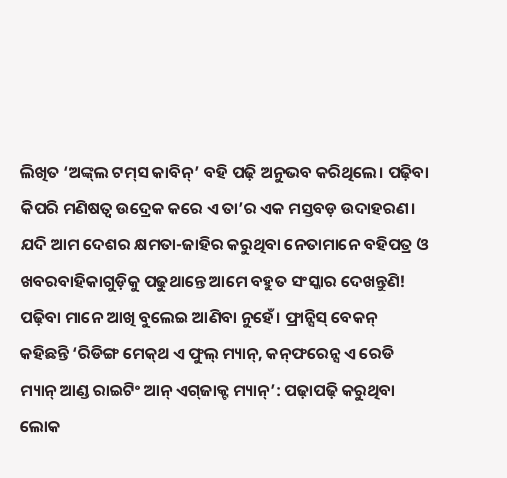ଲିଖିତ ‘ଅଙ୍କ୍‌ଲ ଟମ୍‌ସ କାବିନ୍‌’ ବହି ପଢ଼ି ଅନୁଭବ କରିଥିଲେ। ପଢ଼ିବା କିପରି ମଣିଷତ୍ୱ ଉଦ୍ରେକ କରେ ଏ ତା’ର ଏକ ମସ୍ତବଡ଼ ଉଦାହରଣ। ଯଦି ଆମ ଦେଶର କ୍ଷମତା-ଜାହିର କରୁଥିବା ନେତାମାନେ ବହିପତ୍ର ଓ ଖବରବାହିକାଗୁଡ଼ିକୁ ପଢୁଥାନ୍ତେ ଆମେ ବହୁତ ସଂସ୍କାର ଦେଖନ୍ତୁଣି! ପଢ଼ିବା ମାନେ ଆଖି ବୁଲେଇ ଆଣିବା ନୁହେଁ। ଫ୍ରାନ୍ସିସ୍‌ ବେକନ୍‌ କହିଛନ୍ତି ‘ରିଡିଙ୍ଗ ମେକ୍‌ଥ ଏ ଫୁଲ୍‌ ମ୍ୟାନ୍‌, କନ୍‌ଫରେନ୍ସ ଏ ରେଡି ମ୍ୟାନ୍‌ ଆଣ୍ଡ ରାଇଟିଂ ଆନ୍‌ ଏଗ୍‌ଜାକ୍ଟ ମ୍ୟାନ୍‌’: ପଢ଼ାପଢ଼ି କରୁଥିବା ଲୋକ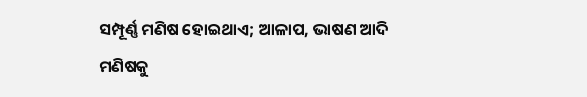ସମ୍ପୂର୍ଣ୍ଣ ମଣିଷ ହୋଇଥାଏ; ଆଳାପ, ଭାଷଣ ଆଦି ମଣିଷକୁ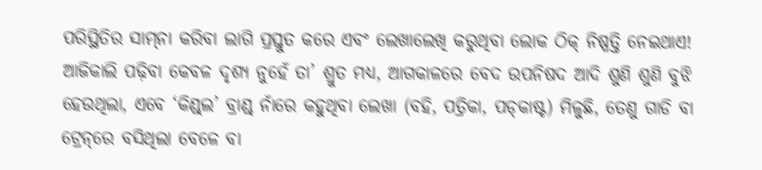ପରିସ୍ଥିତିର ସାମ୍‌ନା କରିବା ଲାଗି ପ୍ରସ୍ତୁତ କରେ ଏବଂ ଲେଖାଲେଖି କରୁଥିବା ଲୋକ ଠିକ୍‌ ନିଷ୍ପତ୍ତି ନେଇଥାଏ! ଆଜିକାଲି ପଢ଼ିବା କେବଳ ଦୃଶ୍ୟ ନୁହେଁ ତା’ ଶ୍ରୁତ ମଧ୍ୟ, ଆଗକାଳରେ ବେଦ ଉପନିଷଦ ଆଦି ଶୁଣି ଶୁଣି ବୁଝି ହେଉଥିଲା, ଏବେ ‘କିଣ୍ଡ୍‌ଲ’ ବ୍ରାଣ୍ଡ୍‌ ନାଁରେ କହୁଥିବା ଲେଖା (ବହି, ପତ୍ରିକା, ପଡ୍‌କାଷ୍ଟ) ମିଳୁଛି, ତେଣୁ ଗାଡି ବା ଟ୍ରେନ୍‌ରେ ବସିଥିଲା ବେଳେ ବା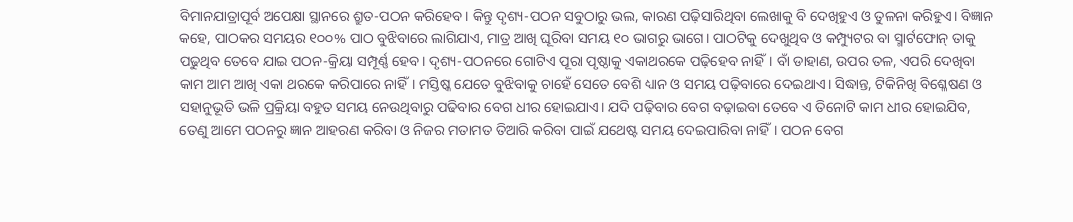ବିମାନଯାତ୍ରାପୂର୍ବ ଅପେକ୍ଷା ସ୍ଥାନରେ ଶ୍ରୁତ-ପଠନ କରିହେବ। କିନ୍ତୁ ଦୃଶ୍ୟ-ପଠନ ସବୁଠାରୁ ଭଲ, କାରଣ ପଢ଼ିସାରିଥିବା ଲେଖାକୁ ବି ଦେଖିହୁଏ ଓ ତୁଳନା କରିହୁଏ। ବିଜ୍ଞାନ କହେ, ପାଠକର ସମୟର ୧୦୦% ପାଠ ବୁଝିବାରେ ଲାଗିଯାଏ, ମାତ୍ର ଆଖି ଘୂରିବା ସମୟ ୧୦ ଭାଗରୁ ଭାଗେ। ପାଠଟିକୁ ଦେଖୁଥିବ ଓ କମ୍ପ୍ୟୁଟର ବା ସ୍ମାର୍ଟଫୋନ୍‌ ତାକୁ ପଢୁଥିବ ତେବେ ଯାଇ ପଠନ-କ୍ରିୟା ସମ୍ପୂର୍ଣ୍ଣ ହେବ। ଦୃଶ୍ୟ-ପଠନରେ ଗୋଟିଏ ପୂରା ପୃଷ୍ଠାକୁ ଏକାଥରକେ ପଢ଼ିହେବ ନାହିଁ। ବାଁ ଡାହାଣ, ଉପର ତଳ, ଏପରି ଦେଖିବା କାମ ଆମ ଆଖି ଏକା ଥରକେ କରିପାରେ ନାହିଁ। ମସ୍ତିଷ୍କ ଯେତେ ବୁଝିବାକୁ ଚାହେଁ ସେତେ ବେଶି ଧ୍ୟାନ ଓ ସମୟ ପଢ଼ିବାରେ ଦେଇଥାଏ। ସିଦ୍ଧାନ୍ତ, ଟିକିନିଖି ବିଶ୍ଳେଷଣ ଓ ସହାନୁଭୂତି ଭଳି ପ୍ରକ୍ରିୟା ବହୁତ ସମୟ ନେଉଥିବାରୁ ପଢିବାର ବେଗ ଧୀର ହୋଇଯାଏ। ଯଦି ପଢ଼ିବାର ବେଗ ବଢ଼ାଇବା ତେବେ ଏ ତିନୋଟି କାମ ଧୀର ହୋଇଯିବ, ତେଣୁ ଆମେ ପଠନରୁ ଜ୍ଞାନ ଆହରଣ କରିବା ଓ ନିଜର ମତାମତ ତିଆରି କରିବା ପାଇଁ ଯଥେଷ୍ଟ ସମୟ ଦେଇପାରିବା ନାହିଁ। ପଠନ ବେଗ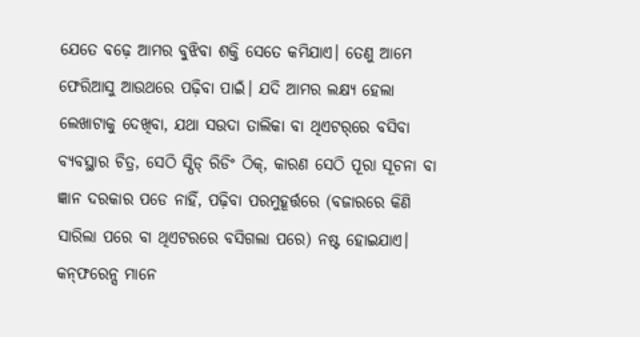ଯେତେ ବଢ଼େ ଆମର ବୁଝିବା ଶକ୍ତି ସେତେ କମିଯାଏ। ତେଣୁ ଆମେ ଫେରିଆସୁ ଆଉଥରେ ପଢ଼ିବା ପାଇଁ। ଯଦି ଆମର ଲକ୍ଷ୍ୟ ହେଲା ଲେଖାଟାକୁ ଦେଖିବା, ଯଥା ସଉଦା ତାଲିକା ବା ଥିଏଟର୍‌ରେ ବସିବା ବ୍ୟବସ୍ଥାର ଚିତ୍ର, ସେଠି ସ୍ପିଡ୍‌ ରିଡିଂ ଠିକ୍‌, କାରଣ ସେଠି ପୂରା ସୂଚନା ବା ଜ୍ଞାନ ଦରକାର ପଡେ ନାହିଁ, ପଢ଼ିବା ପରମୁହୂର୍ତ୍ତରେ (ବଜାରରେ କିଣି ସାରିଲା ପରେ ବା ଥିଏଟରରେ ବସିଗଲା ପରେ) ନଷ୍ଟ ହୋଇଯାଏ।
କନ୍‌ଫରେନ୍ସ ମାନେ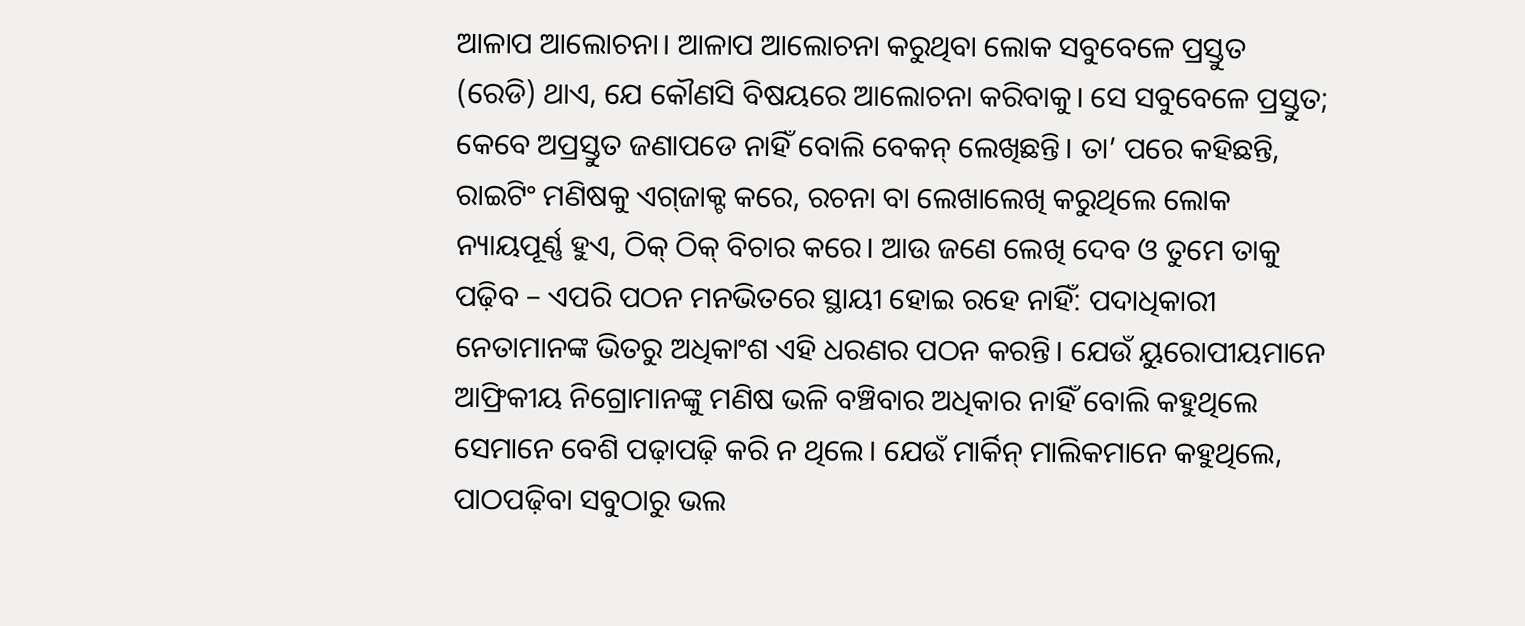ଆଳାପ ଆଲୋଚନା। ଆଳାପ ଆଲୋଚନା କରୁଥିବା ଲୋକ ସବୁବେଳେ ପ୍ରସ୍ତୁତ (ରେଡି) ଥାଏ, ଯେ କୌଣସି ବିଷୟରେ ଆଲୋଚନା କରିବାକୁ। ସେ ସବୁବେଳେ ପ୍ରସ୍ତୁତ; କେବେ ଅପ୍ରସ୍ତୁତ ଜଣାପଡେ ନାହିଁ ବୋଲି ବେକନ୍‌ ଲେଖିଛନ୍ତି। ତା’ ପରେ କହିଛନ୍ତି, ରାଇଟିଂ ମଣିଷକୁ ଏଗ୍‌ଜାକ୍ଟ କରେ, ରଚନା ବା ଲେଖାଲେଖି କରୁଥିଲେ ଲୋକ ନ୍ୟାୟପୂର୍ଣ୍ଣ ହୁଏ, ଠିକ୍‌ ଠିକ୍‌ ବିଚାର କରେ। ଆଉ ଜଣେ ଲେଖି ଦେବ ଓ ତୁମେ ତାକୁ ପଢ଼ିବ – ଏପରି ପଠନ ମନଭିତରେ ସ୍ଥାୟୀ ହୋଇ ରହେ ନାହିଁ: ପଦାଧିକାରୀ ନେତାମାନଙ୍କ ଭିତରୁ ଅଧିକାଂଶ ଏହି ଧରଣର ପଠନ କରନ୍ତି। ଯେଉଁ ୟୁରୋପୀୟମାନେ ଆଫ୍ରିକୀୟ ନିଗ୍ରୋମାନଙ୍କୁ ମଣିଷ ଭଳି ବଞ୍ଚିବାର ଅଧିକାର ନାହିଁ ବୋଲି କହୁଥିଲେ ସେମାନେ ବେଶି ପଢ଼ାପଢ଼ି କରି ନ ଥିଲେ। ଯେଉଁ ମାର୍କିନ୍‌ ମାଲିକମାନେ କହୁଥିଲେ, ପାଠପଢ଼ିବା ସବୁଠାରୁ ଭଲ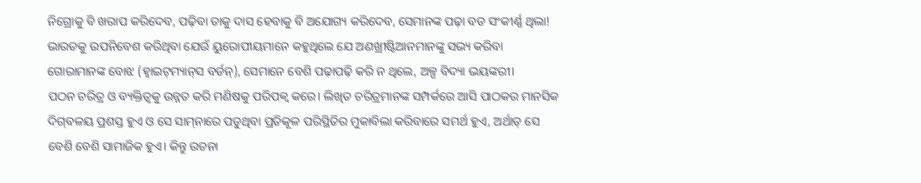ନିଗ୍ରୋକୁ ବି ଖରାପ କରିଦେବ, ପଢ଼ିବା ତାକୁ ଦାସ ହେବାକୁ ବି ଅଯୋଗ୍ୟ କରିଦେବ, ସେମାନଙ୍କ ପଢ଼ା ବଡ ସଂକୀର୍ଣ୍ଣ ଥିଲା! ଭାରତକୁ ଉପନିବେଶ କରିଥିବା ଯେଉଁ ୟୁରୋପୀୟମାନେ କହୁଥିଲେ ଯେ ଅଣଖ୍ରୀଷ୍ଟିଆନମାନଙ୍କୁ ସଭ୍ୟ କରିବା ଗୋରାମାନଙ୍କ ବୋଝ (ହ୍ବାଇଟ୍‌ମ୍ୟାନ୍‌ସ ବର୍ଡନ୍‌), ସେମାନେ ବେଶି ପଢ଼ାପଢ଼ି କରି ନ ଥିଲେ, ଅଳ୍ପ ବିଦ୍ୟା ଭୟଙ୍କରୀ।
ପଠନ ଚରିତ୍ର ଓ ବ୍ୟକ୍ତିତ୍ୱକୁ ଉନ୍ନତ କରି ମଣିଷକୁ ପରିପକ୍ୱ କରେ। ଲିଖିତ ଚରିତ୍ରମାନଙ୍କ ସମ୍ପର୍କରେ ଆସି ପାଠକର ମାନସିକ ଦିଗ୍‌ବଳୟ ପ୍ରଶସ୍ତ ହୁଏ ଓ ସେ ସାମ୍‌ନାରେ ପଡୁଥିବା ପ୍ରତିକୂଳ ପରିସ୍ଥିତିର ମୁକାବିଲା କରିବାରେ ସମର୍ଥ ହୁଏ, ଅର୍ଥାତ୍‌ ସେ ବେଶି ବେଶି ସାମାଜିକ ହୁଏ। କିନ୍ତୁ ରଚନା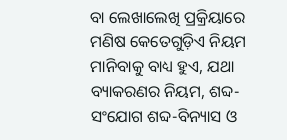ବା ଲେଖାଲେଖି ପ୍ରକ୍ରିୟାରେ ମଣିଷ କେତେଗୁଡ଼ିଏ ନିୟମ ମାନିବାକୁ ବାଧ୍ୟ ହୁଏ, ଯଥା ବ୍ୟାକରଣର ନିୟମ, ଶବ୍ଦ-ସଂଯୋଗ ଶବ୍ଦ-ବିନ୍ୟାସ ଓ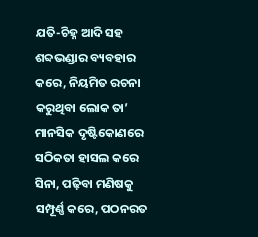ଯତି-ଚିହ୍ନ ଆଦି ସହ ଶବ୍ଦଭଣ୍ଡାର ବ୍ୟବହାର କରେ, ନିୟମିତ ରଚନା କରୁଥିବା ଲୋକ ତା’ ମାନସିକ ଦୃଷ୍ଟିକୋଣରେ ସଠିକତା ହାସଲ କରେ ସିନା, ପଢ଼ିବା ମଣିଷକୁ ସମ୍ପୂର୍ଣ୍ଣ କରେ, ପଠନରତ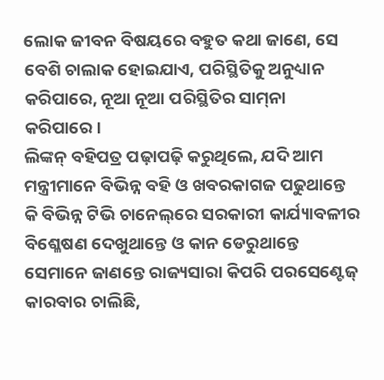ଲୋକ ଜୀବନ ବିଷୟରେ ବହୁତ କଥା ଜାଣେ, ସେ ବେଶି ଚାଲାକ ହୋଇଯାଏ, ପରିସ୍ଥିତିକୁ ଅନୁଧ୍ୟାନ କରିପାରେ, ନୂଆ ନୂଆ ପରିସ୍ଥିତିର ସାମ୍‌ନା କରିପାରେ।
ଲିଙ୍କନ୍‌ ବହିପତ୍ର ପଢ଼ାପଢ଼ି କରୁଥିଲେ, ଯଦି ଆମ ମନ୍ତ୍ରୀମାନେ ବିଭିନ୍ନ ବହି ଓ ଖବରକାଗଜ ପଢୁଥାନ୍ତେ କି ବିଭିନ୍ନ ଟିଭି ଚାନେଲ୍‌ରେ ସରକାରୀ କାର୍ଯ୍ୟାବଳୀର ବିଶ୍ଳେଷଣ ଦେଖୁଥାନ୍ତେ ଓ କାନ ଡେରୁଥାନ୍ତେ ସେମାନେ ଜାଣନ୍ତେ ରାଜ୍ୟସାରା କିପରି ପରସେଣ୍ଟେଜ୍‌ କାରବାର ଚାଲିଛି,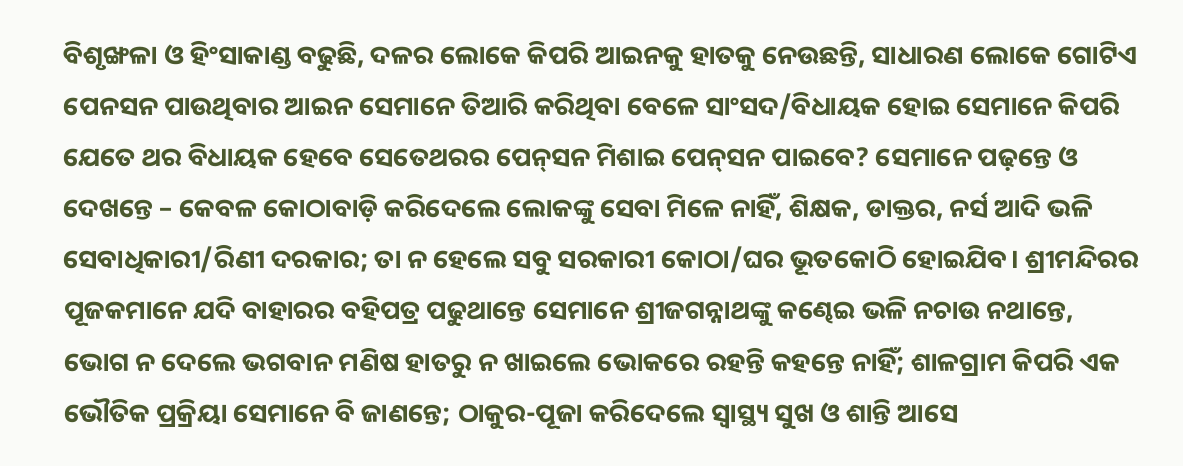ବିଶୃଙ୍ଖଳା ଓ ହିଂସାକାଣ୍ଡ ବଢୁଛି, ଦଳର ଲୋକେ କିପରି ଆଇନକୁ ହାତକୁ ନେଉଛନ୍ତି, ସାଧାରଣ ଲୋକେ ଗୋଟିଏ ପେନସନ ପାଉଥିବାର ଆଇନ ସେମାନେ ତିଆରି କରିଥିବା ବେଳେ ସାଂସଦ/ବିଧାୟକ ହୋଇ ସେମାନେ କିପରି ଯେତେ ଥର ବିଧାୟକ ହେବେ ସେତେଥରର ପେନ୍‌ସନ ମିଶାଇ ପେନ୍‌ସନ ପାଇବେ? ସେମାନେ ପଢ଼ନ୍ତେ ଓ ଦେଖନ୍ତେ – କେବଳ କୋଠାବାଡ଼ି କରିଦେଲେ ଲୋକଙ୍କୁ ସେବା ମିଳେ ନାହିଁ, ଶିକ୍ଷକ, ଡାକ୍ତର, ନର୍ସ ଆଦି ଭଳି ସେବାଧିକାରୀ/ରିଣୀ ଦରକାର; ତା ନ ହେଲେ ସବୁ ସରକାରୀ କୋଠା/ଘର ଭୂତକୋଠି ହୋଇଯିବ। ଶ୍ରୀମନ୍ଦିରର ପୂଜକମାନେ ଯଦି ବାହାରର ବହିପତ୍ର ପଢୁଥାନ୍ତେ ସେମାନେ ଶ୍ରୀଜଗନ୍ନାଥଙ୍କୁ କଣ୍ଢେଇ ଭଳି ନଚାଉ ନଥାନ୍ତେ, ଭୋଗ ନ ଦେଲେ ଭଗବାନ ମଣିଷ ହାତରୁ ନ ଖାଇଲେ ଭୋକରେ ରହନ୍ତି କହନ୍ତେ ନାହିଁ; ଶାଳଗ୍ରାମ କିପରି ଏକ ଭୌତିକ ପ୍ରକ୍ରିୟା ସେମାନେ ବି ଜାଣନ୍ତେ; ଠାକୁର-ପୂଜା କରିଦେଲେ ସ୍ବାସ୍ଥ୍ୟ ସୁଖ ଓ ଶାନ୍ତି ଆସେ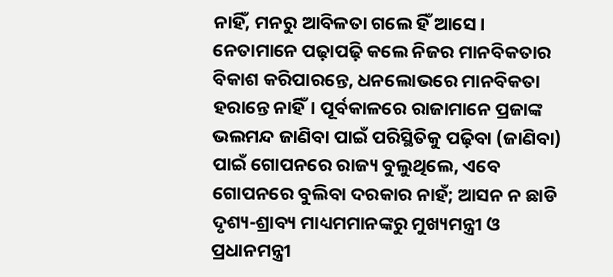ନାହିଁ, ମନରୁ ଆବିଳତା ଗଲେ ହିଁ ଆସେ। ନେତାମାନେ ପଢ଼ାପଢ଼ି କଲେ ନିଜର ମାନବିକତାର ବିକାଶ କରିପାରନ୍ତେ, ଧନଲୋଭରେ ମାନବିକତା ହରାନ୍ତେ ନାହିଁ। ପୂର୍ବକାଳରେ ରାଜାମାନେ ପ୍ରଜାଙ୍କ ଭଲମନ୍ଦ ଜାଣିବା ପାଇଁ ପରିସ୍ଥିତିକୁ ପଢ଼ିବା (ଜାଣିବା) ପାଇଁ ଗୋପନରେ ରାଜ୍ୟ ବୁଲୁଥିଲେ, ଏବେ ଗୋପନରେ ବୁଲିବା ଦରକାର ନାହଁ; ଆସନ ନ ଛାଡି ଦୃଶ୍ୟ-ଶ୍ରାବ୍ୟ ମାଧ୍ୟମମାନଙ୍କରୁ ମୁଖ୍ୟମନ୍ତ୍ରୀ ଓ ପ୍ରଧାନମନ୍ତ୍ରୀ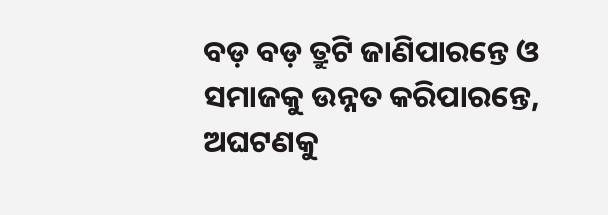ବଡ଼ ବଡ଼ ତ୍ରୁଟି ଜାଣିପାରନ୍ତେ ଓ ସମାଜକୁ ଉନ୍ନତ କରିପାରନ୍ତେ, ଅଘଟଣକୁ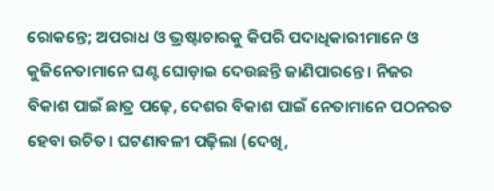ରୋକନ୍ତେ; ଅପରାଧ ଓ ଭ୍ରଷ୍ଟାଚାରକୁ କିପରି ପଦାଧିକାରୀମାନେ ଓ କୁଜିନେତାମାନେ ଘଣ୍ଟ ଘୋଡ଼ାଇ ଦେଉଛନ୍ତି ଜାଣିପାରନ୍ତେ। ନିଜର ବିକାଶ ପାଇଁ ଛାତ୍ର ପଢ଼େ, ଦେଶର ବିକାଶ ପାଇଁ ନେତାମାନେ ପଠନରତ ହେବା ଉଚିତ। ଘଟଣାବଳୀ ପଢ଼ିଲା (ଦେଖି,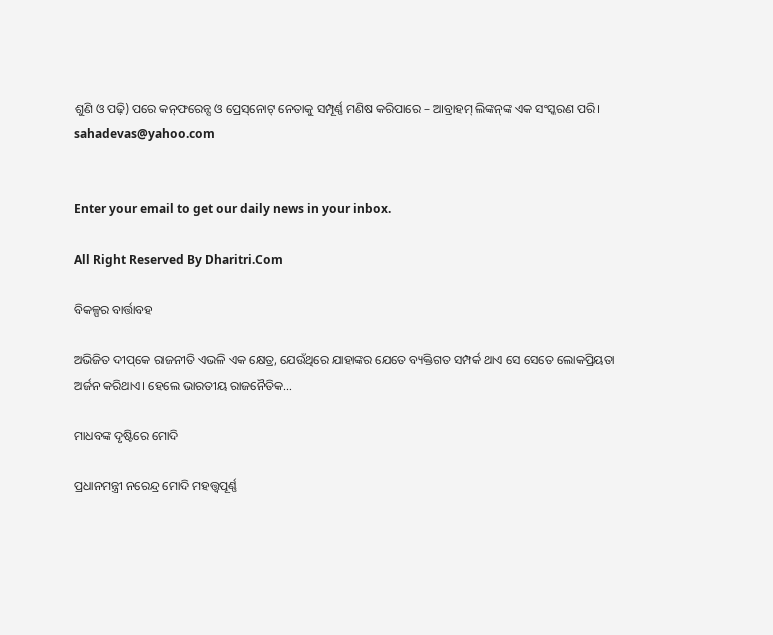ଶୁଣି ଓ ପଢ଼ି) ପରେ କନ୍‌ଫରେନ୍ସ ଓ ପ୍ରେସ୍‌ନୋଟ୍‌ ନେତାକୁ ସମ୍ପୂର୍ଣ୍ଣ ମଣିଷ କରିପାରେ – ଆବ୍ରାହମ୍‌ ଲିଙ୍କନ୍‌ଙ୍କ ଏକ ସଂସ୍କରଣ ପରି।
sahadevas@yahoo.com


Enter your email to get our daily news in your inbox.

All Right Reserved By Dharitri.Com

ବିକଳ୍ପର ବାର୍ତ୍ତାବହ

ଅଭିଜିତ ଦୀପ୍‌କେ ରାଜନୀତି ଏଭଳି ଏକ କ୍ଷେତ୍ର, ଯେଉଁଥିରେ ଯାହାଙ୍କର ଯେତେ ବ୍ୟକ୍ତିଗତ ସମ୍ପର୍କ ଥାଏ ସେ ସେତେ ଲୋକପ୍ରିୟତା ଅର୍ଜନ କରିଥାଏ। ହେଲେ ଭାରତୀୟ ରାଜନୈତିକ…

ମାଧବଙ୍କ ଦୃଷ୍ଟିରେ ମୋଦି

ପ୍ରଧାନମନ୍ତ୍ରୀ ନରେନ୍ଦ୍ର ମୋଦି ମହତ୍ତ୍ୱପୂର୍ଣ୍ଣ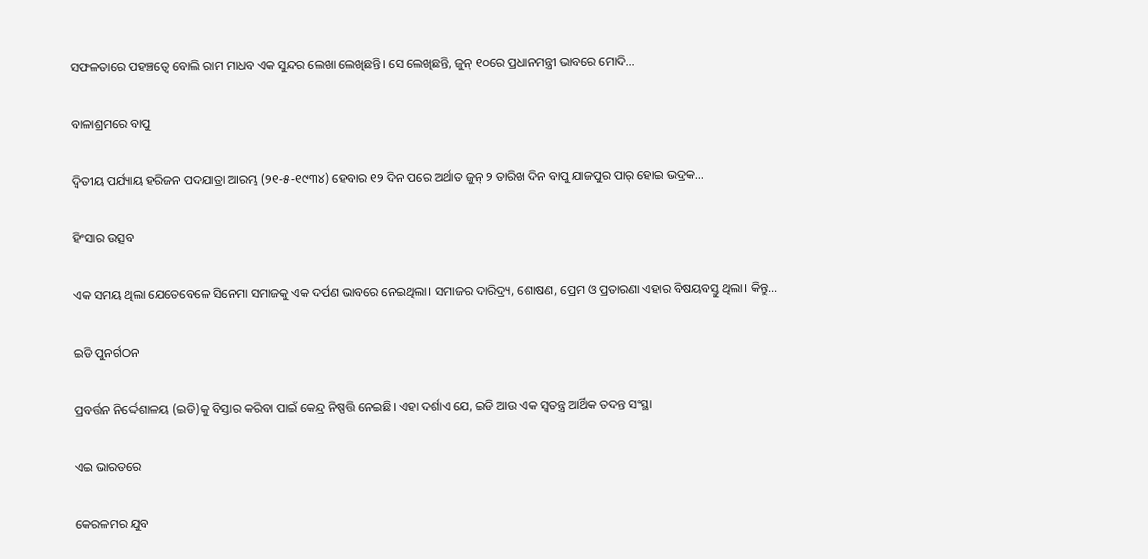ସଫଳତାରେ ପହଞ୍ଚତ୍ୱେ ବୋଲି ରାମ ମାଧବ ଏକ ସୁନ୍ଦର ଲେଖା ଲେଖିଛନ୍ତି। ସେ ଲେଖିଛନ୍ତି, ଜୁନ୍‌ ୧୦ରେ ପ୍ରଧାନମନ୍ତ୍ରୀ ଭାବରେ ମୋଦି…

ବାଳାଶ୍ରମରେ ବାପୁ

ଦ୍ବିତୀୟ ପର୍ଯ୍ୟାୟ ହରିଜନ ପଦଯାତ୍ରା ଆରମ୍ଭ (୨୧-୫-୧୯୩୪) ହେବାର ୧୨ ଦିନ ପରେ ଅର୍ଥାତ ଜୁନ୍‌ ୨ ତାରିଖ ଦିନ ବାପୁ ଯାଜପୁର ପାର୍‌ ହୋଇ ଭଦ୍ରକ…

ହିଂସାର ଉତ୍ସବ

ଏକ ସମୟ ଥିଲା ଯେତେବେଳେ ସିନେମା ସମାଜକୁ ଏକ ଦର୍ପଣ ଭାବରେ ନେଇଥିଲା। ସମାଜର ଦାରିଦ୍ର୍ୟ, ଶୋଷଣ, ପ୍ରେମ ଓ ପ୍ରତାରଣା ଏହାର ବିଷୟବସ୍ତୁ ଥିଲା। କିନ୍ତୁ…

ଇଡି ପୁନର୍ଗଠନ

ପ୍ରବର୍ତ୍ତନ ନିର୍ଦ୍ଦେଶାଳୟ (ଇଡି)କୁ ବିସ୍ତାର କରିବା ପାଇଁ କେନ୍ଦ୍ର ନିଷ୍ପତ୍ତି ନେଇଛି। ଏହା ଦର୍ଶାଏ ଯେ, ଇଡି ଆଉ ଏକ ସ୍ବତନ୍ତ୍ର ଆର୍ଥିକ ତଦନ୍ତ ସଂସ୍ଥା

ଏଇ ଭାରତରେ

କେରଳମର ଯୁବ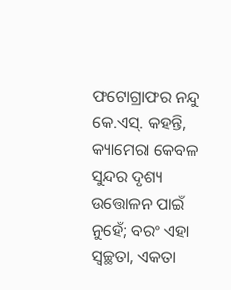ଫଟୋଗ୍ରାଫର ନନ୍ଦୁ କେ.ଏସ୍‌. କହନ୍ତି, କ୍ୟାମେରା କେବଳ ସୁନ୍ଦର ଦୃଶ୍ୟ ଉତ୍ତୋଳନ ପାଇଁ ନୁହେଁ; ବରଂ ଏହା ସ୍ବଚ୍ଛତା, ଏକତା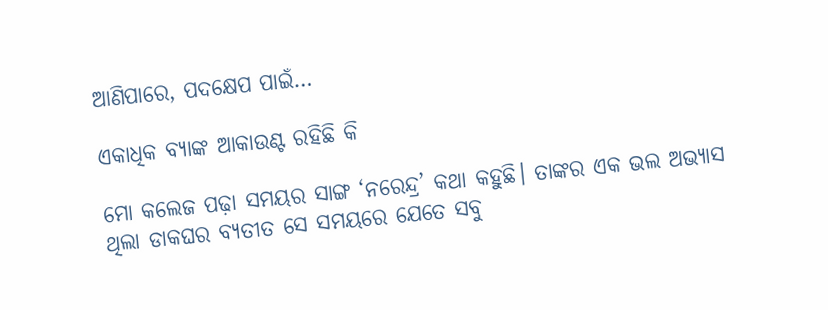ଆଣିପାରେ, ପଦକ୍ଷେପ ପାଇଁ…

ଏକାଧିକ ବ୍ୟାଙ୍କ ଆକାଉଣ୍ଟ ରହିଛି କି

ମୋ କଲେଜ ପଢ଼ା ସମୟର ସାଙ୍ଗ ‘ନରେନ୍ଦ୍ର’ କଥା କହୁଛି। ତାଙ୍କର ଏକ ଭଲ ଅଭ୍ୟାସ ଥିଲା ଡାକଘର ବ୍ୟତୀତ ସେ ସମୟରେ ଯେତେ ସବୁ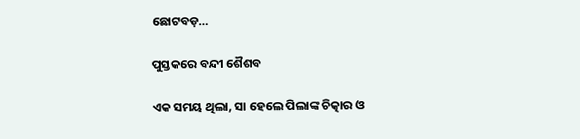ଛୋଟବଡ଼…

ପୁସ୍ତକରେ ବନ୍ଦୀ ଶୈଶବ

ଏକ ସମୟ ଥିଲା, ସା ହେଲେ ପିଲାଙ୍କ ଚିତ୍କାର ଓ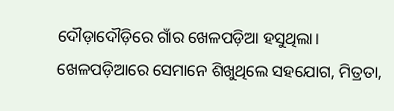ଦୌଡ଼ାଦୌଡ଼ିରେ ଗାଁର ଖେଳପଡ଼ିଆ ହସୁଥିଲା। ଖେଳପଡ଼ିଆରେ ସେମାନେ ଶିଖୁଥିଲେ ସହଯୋଗ, ମିତ୍ରତା,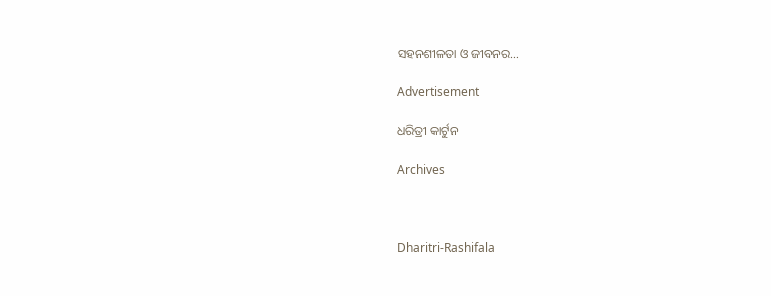ସହନଶୀଳତା ଓ ଜୀବନର…

Advertisement

ଧରିତ୍ରୀ କାର୍ଟୁନ

Archives



Dharitri-Rashifala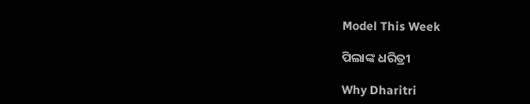Model This Week

ପିଲାଙ୍କ ଧରିତ୍ରୀ

Why Dharitri